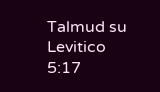Talmud su Levitico 5:17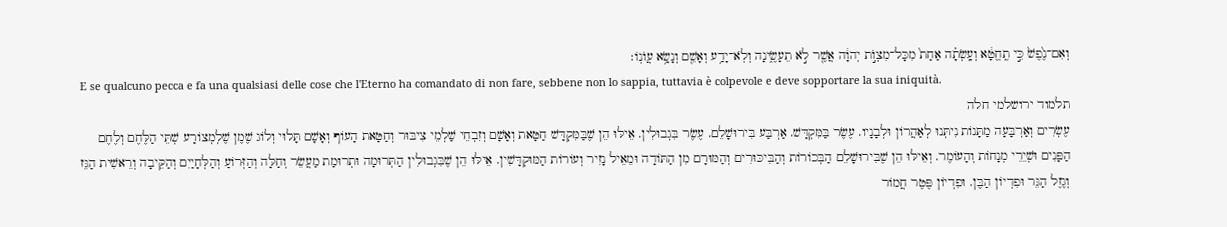וְאִם־נֶ֙פֶשׁ֙ כִּ֣י תֶֽחֱטָ֔א וְעָֽשְׂתָ֗ה אַחַת֙ מִכָּל־מִצְוֺ֣ת יְהוָ֔ה אֲשֶׁ֖ר לֹ֣א תֵעָשֶׂ֑ינָה וְלֹֽא־יָדַ֥ע וְאָשֵׁ֖ם וְנָשָׂ֥א עֲוֺנֽוֹ׃
E se qualcuno pecca e fa una qualsiasi delle cose che l'Eterno ha comandato di non fare, sebbene non lo sappia, tuttavia è colpevole e deve sopportare la sua iniquità.
תלמוד ירושלמי חלה
עֶשְׂרִים וְאַרְבָּעָה מַתָּנוֹת נִיתְּנוּ לְאַהֲרוֹן וּלְבָנָיו. עֶשֶׂר בַּמִּקְדָּשׁ. אַרְבַּע בִּירוּשָׁלֵם. עֶשֶׂר בִּגְבוּלִין. אֵילּוּ הֵן שֶׁבַּמִּקְדָּשׁ חַטָּאת וְאָשָׁם וְזִבְחֵי שַׁלְמֵי צִיבּוּר וְחַטָּאת הָעוֹף וְאָשָׁם תָּלוּי וְלוֹג שֶׁמֶן שֶׁלְמְצוֹרָע שְׁתֵּי הַלֶּחֶם וְלֶחֶם הַפָּנִים וּשְׁיֵרֵי מְנָחוֹת וְהָעוֹמֶר. וְאֵילּוּ הֵן שֶׁבִּירוּשָׁלֵם הַבְּכוֹרוֹת וְהַבִּיכּוּרִים וְהַמּוּרָם מִן הַתּוֹדָה וּמֵאֵיל נָזִיר וְעוֹרוֹת הַמּוּקְדָּשִׁין. אֵילּוּ הֵן שֶׁבִּגְבוּלִין הַתְּרוּמָה וּתְרוּמַת מַעֲשֵׂר וְחַלָּה וְהַזְּרוֹעַ וְהַלְּחָיַיִם וְהַקֵּיבָה וְרֵאשִׁית הַגֵּז וְגֶזֶל הַגֵּר וּפִדְיוֹן הַבֶּן. וּפִדְיוֹן פֶּטֶר חֲמוֹר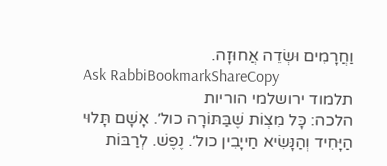וַחֲרָמִים וּשְׂדֵה אֲחוּזָה.
Ask RabbiBookmarkShareCopy
תלמוד ירושלמי הוריות
הלכה: כָּל מִצְוֹת שֶׁבַּתּוֹרָה כול׳. אָשָׁם תָּלוּי הַיָּחִיד וְהַנָּשִׂיא חַייָבִין כול׳. נֶפֶשׁ. לְרַבּוֹת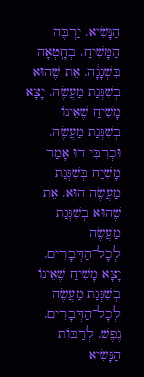הַנָּשִׂיא. יַרְבֶּה הַמָּשִׁיחַ. בְחָֽטְאָה בִּשְׁגָגָ֔ה. אֵת שֶׁהוּא בְשִׁגְּגַת מַעֲשֶׂה. יָצָא מָשִׁיחַ שֶׁאֵינוֹ בְשִׁגְּגַת מַעֲשֶׂה. וּכְרִבִּי דוּ אָמַר מָשִׁיַח בְּשִׁגְּגַת מַעֲשֶׂה הוּא. אֵת שֶׁהוּא בְשִׁגְּגַת מַעֲשֶׂה לְכָל־הַדְּבָרִים. יָצָא מָשִׁיחַ שֶׁאֵינוֹ בְשִׁגְּגַת מַעֲשֶׂה לְכָל־הַדְּבָרִים. נֶפֶשׁ. לְרַבּוֹת הַנָּשִׂיא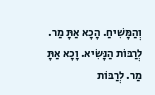וְהַמָּשִׁיחַ. הָכָא אַתָּ מַר. לְרַבּוֹת הַנָּשִׂיא. וָכָא אַתָּ מַר. לְרַבּוֹת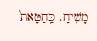מָשִׁיחַ. כַּֽחַטָּאת֙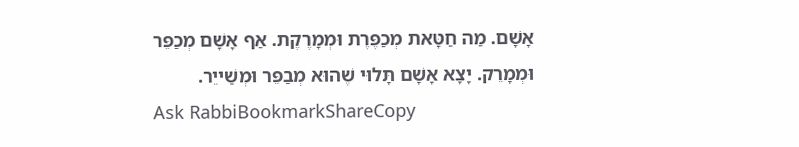אָשָׁם. מַה חַטָּאת מְכַפֶּרֶת וּמְמָרֶקֶת. אַף אָשָׁם מְכַפֵּר וּמְמָרֵק. יָצָא אָשָׁם תָּלוּי שֶׁהוּא מְבַפֵּר וּמְשַׁייֵר.
Ask RabbiBookmarkShareCopy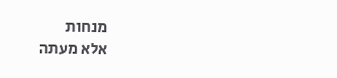מנחות
אלא מעתה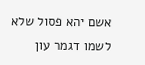אשם יהא פסול שלא לשמו דגמר עון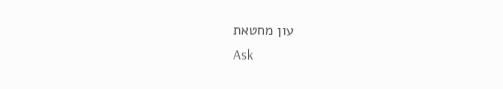עון מחטאת
Ask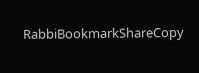RabbiBookmarkShareCopy